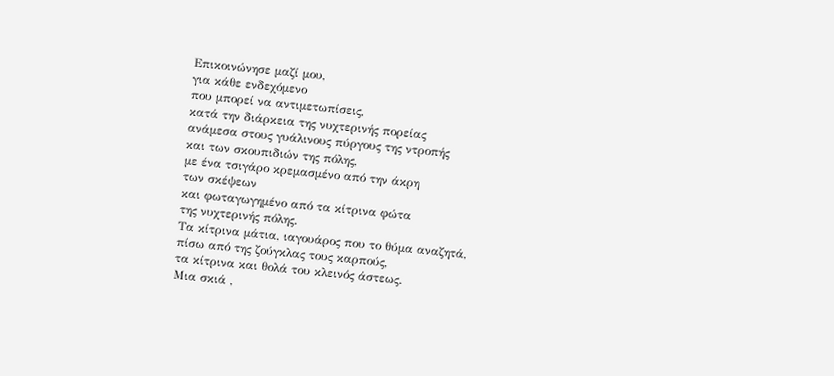Επικοινώνησε μαζί μου,
για κάθε ενδεχόμενο
που μπορεί να αντιμετωπίσεις,
κατά την διάρκεια της νυχτερινής πορείας
ανάμεσα στους γυάλινους πύργους της ντροπής
και των σκουπιδιών της πόλης,
με ένα τσιγάρο κρεμασμένο από την άκρη
των σκέψεων
και φωταγωγημένο από τα κίτρινα φώτα
της νυχτερινής πόλης.
Τα κίτρινα μάτια, ιαγουάρος που το θύμα αναζητά,
πίσω από της ζούγκλας τους καρπούς,
τα κίτρινα και θολά του κλεινός άστεως.
Μια σκιά ,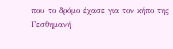που το δρόμο έχασε για τον κήπο της Γεσθημανή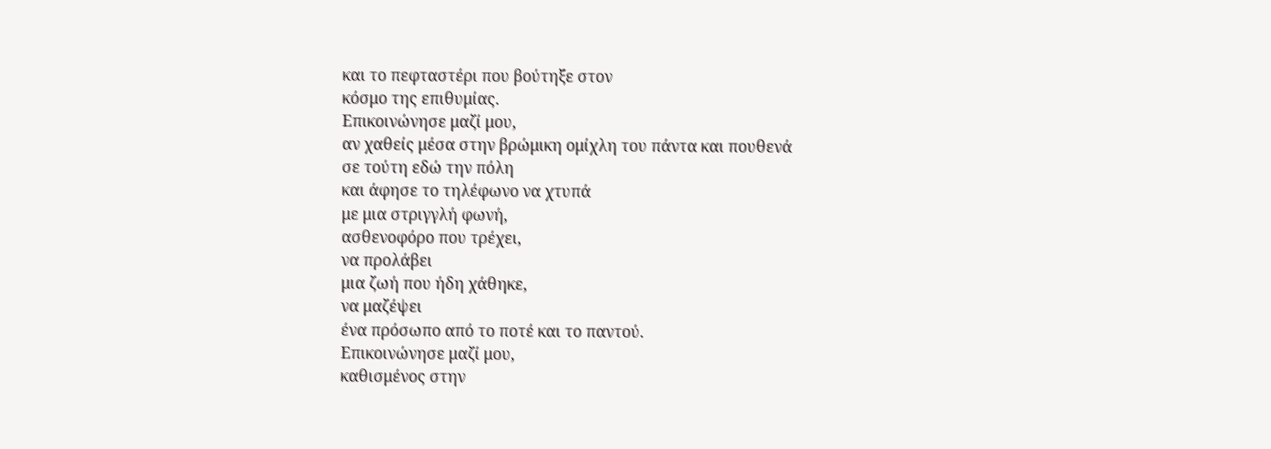και το πεφταστέρι που βούτηξε στον
κόσμο της επιθυμίας.
Επικοινώνησε μαζί μου,
αν χαθείς μέσα στην βρώμικη ομίχλη του πάντα και πουθενά
σε τούτη εδώ την πόλη
και άφησε το τηλέφωνο να χτυπά
με μια στριγγλή φωνή,
ασθενοφόρο που τρέχει,
να προλάβει
μια ζωή που ήδη χάθηκε,
να μαζέψει
ένα πρόσωπο από το ποτέ και το παντού.
Επικοινώνησε μαζί μου,
καθισμένος στην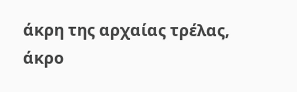άκρη της αρχαίας τρέλας,
άκρο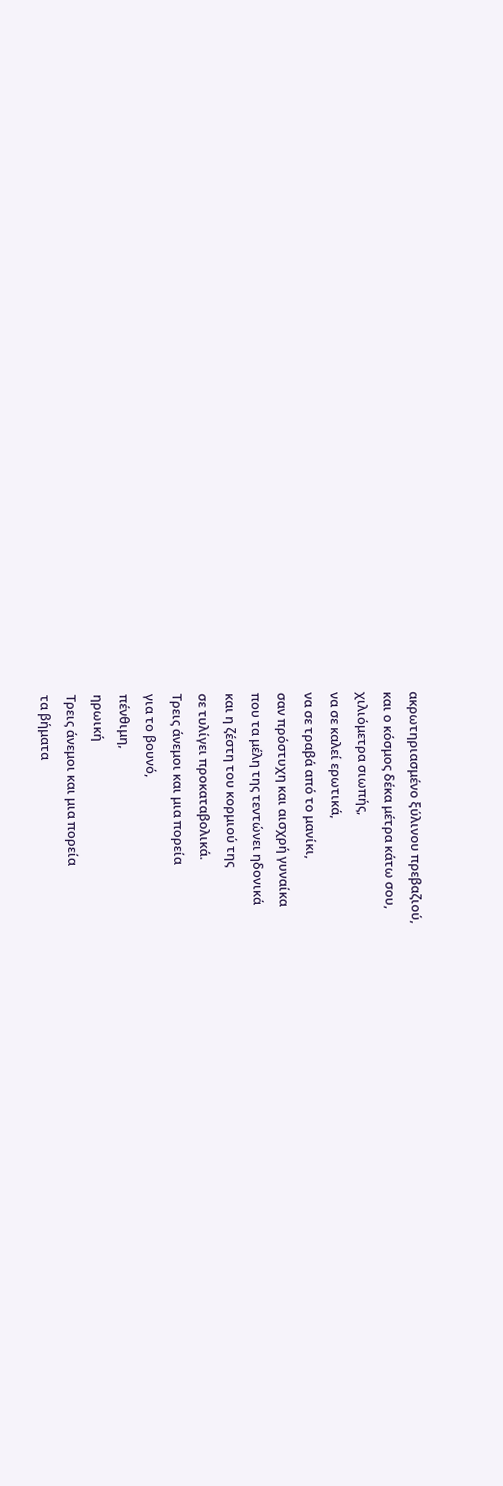ακρωτηριασμένο ξύλινου πρεβαζιού,
και ο κόσμος δέκα μέτρα κάτω σου,
χιλιόμετρα σιωπής,
να σε καλεί ερωτικά,
να σε τραβά από το μανίκι,
σαν πρόστυχη και αισχρή γυναίκα
που τα μέλη της τεντώνει ηδονικά
και η ζέστη του κορμιού της
σε τυλίγει προκαταβολικά.
Τρεις άνεμοι και μια πορεία
για το βουνό,
πένθιμη,
ηρωική
Τρεις άνεμοι και μια πορεία
τα βήματα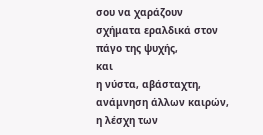σου να χαράζουν
σχήματα εραλδικά στον πάγο της ψυχής,
και
η νύστα, αβάσταχτη,
ανάμνηση άλλων καιρών,
η λέσχη των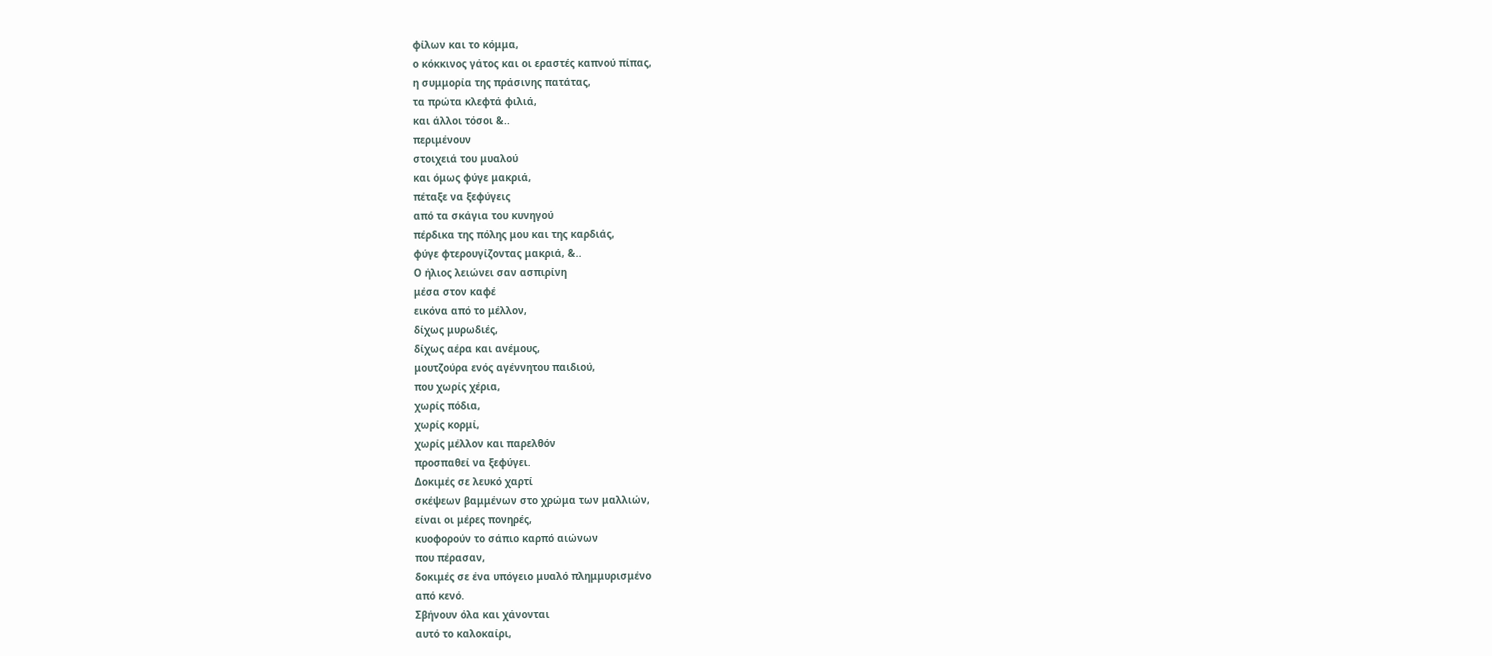φίλων και το κόμμα,
ο κόκκινος γάτος και οι εραστές καπνού πίπας,
η συμμορία της πράσινης πατάτας,
τα πρώτα κλεφτά φιλιά,
και άλλοι τόσοι &..
περιμένουν
στοιχειά του μυαλού
και όμως φύγε μακριά,
πέταξε να ξεφύγεις
από τα σκάγια του κυνηγού
πέρδικα της πόλης μου και της καρδιάς,
φύγε φτερουγίζοντας μακριά, &..
Ο ήλιος λειώνει σαν ασπιρίνη
μέσα στον καφέ
εικόνα από το μέλλον,
δίχως μυρωδιές,
δίχως αέρα και ανέμους,
μουτζούρα ενός αγέννητου παιδιού,
που χωρίς χέρια,
χωρίς πόδια,
χωρίς κορμί,
χωρίς μέλλον και παρελθόν
προσπαθεί να ξεφύγει.
Δοκιμές σε λευκό χαρτί
σκέψεων βαμμένων στο χρώμα των μαλλιών,
είναι οι μέρες πονηρές,
κυοφορούν το σάπιο καρπό αιώνων
που πέρασαν,
δοκιμές σε ένα υπόγειο μυαλό πλημμυρισμένο
από κενό.
Σβήνουν όλα και χάνονται
αυτό το καλοκαίρι,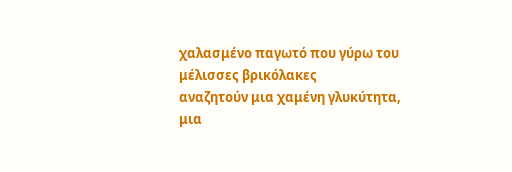χαλασμένο παγωτό που γύρω του
μέλισσες βρικόλακες
αναζητούν μια χαμένη γλυκύτητα,
μια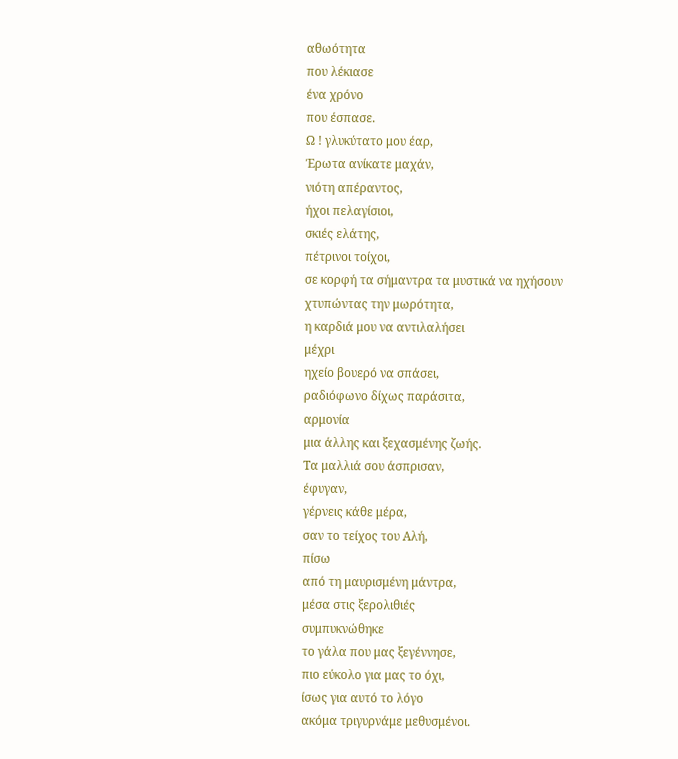αθωότητα
που λέκιασε
ένα χρόνο
που έσπασε.
Ω ! γλυκύτατο μου έαρ,
Έρωτα ανίκατε μαχάν,
νιότη απέραντος,
ήχοι πελαγίσιοι,
σκιές ελάτης,
πέτρινοι τοίχοι,
σε κορφή τα σήμαντρα τα μυστικά να ηχήσουν
χτυπώντας την μωρότητα,
η καρδιά μου να αντιλαλήσει
μέχρι
ηχείο βουερό να σπάσει,
ραδιόφωνο δίχως παράσιτα,
αρμονία
μια άλλης και ξεχασμένης ζωής.
Τα μαλλιά σου άσπρισαν,
έφυγαν,
γέρνεις κάθε μέρα,
σαν το τείχος του Αλή,
πίσω
από τη μαυρισμένη μάντρα,
μέσα στις ξερολιθιές
συμπυκνώθηκε
το γάλα που μας ξεγέννησε,
πιο εύκολο για μας το όχι,
ίσως για αυτό το λόγο
ακόμα τριγυρνάμε μεθυσμένοι.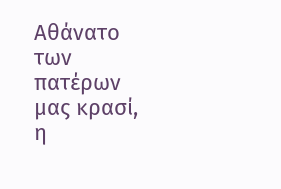Αθάνατο
των πατέρων μας κρασί,
η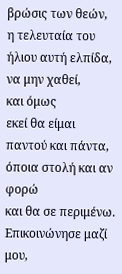βρώσις των θεών,
η τελευταία του ήλιου αυτή ελπίδα,
να μην χαθεί,
και όμως
εκεί θα είμαι παντού και πάντα,
όποια στολή και αν φορώ
και θα σε περιμένω.
Επικοινώνησε μαζί μου,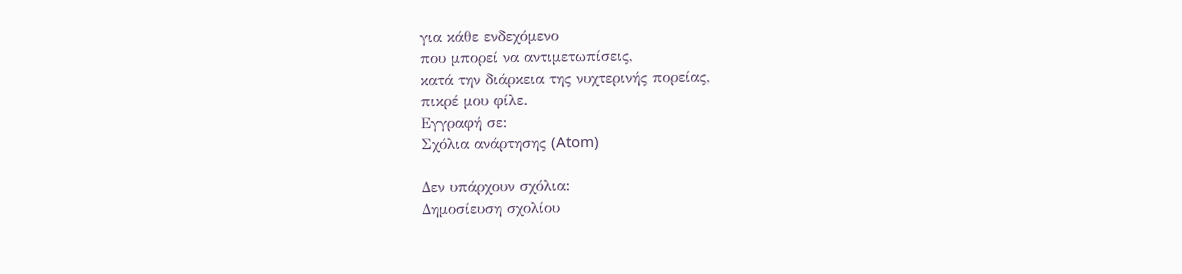για κάθε ενδεχόμενο
που μπορεί να αντιμετωπίσεις,
κατά την διάρκεια της νυχτερινής πορείας,
πικρέ μου φίλε.
Εγγραφή σε:
Σχόλια ανάρτησης (Atom)

Δεν υπάρχουν σχόλια:
Δημοσίευση σχολίου